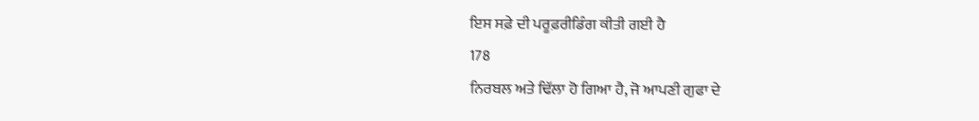ਇਸ ਸਫ਼ੇ ਦੀ ਪਰੂਫ਼ਰੀਡਿੰਗ ਕੀਤੀ ਗਈ ਹੈ
178
ਨਿਰਬਲ ਅਤੇ ਢਿੱਲਾ ਹੋ ਗਿਆ ਹੈ, ਜੋ ਆਪਣੀ ਗੁਫਾ ਦੇ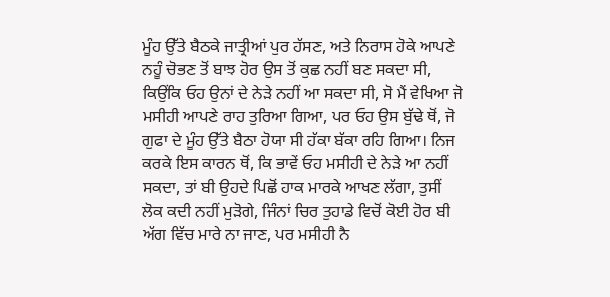ਮੂੰਹ ਉੱਤੇ ਬੈਠਕੇ ਜਾਤ੍ਰੀਆਂ ਪੁਰ ਹੱਸਣ, ਅਤੇ ਨਿਰਾਸ ਹੋਕੇ ਆਪਣੇ ਨਹੂੰ ਚੋਭਣ ਤੋਂ ਬਾਝ ਹੋਰ ਉਸ ਤੋਂ ਕੁਛ ਨਹੀਂ ਬਣ ਸਕਦਾ ਸੀ, ਕਿਉਂਕਿ ਓਹ ਉਨਾਂ ਦੇ ਨੇੜੇ ਨਹੀਂ ਆ ਸਕਦਾ ਸੀ, ਸੋ ਮੈਂ ਵੇਖਿਆ ਜੋ ਮਸੀਹੀ ਆਪਣੇ ਰਾਹ ਤੁਰਿਆ ਗਿਆ, ਪਰ ਓਹ ਉਸ ਬੁੱਢੇ ਥੋਂ, ਜੋ ਗੁਫਾ ਦੇ ਮੂੰਹ ਉੱਤੇ ਬੈਠਾ ਹੋਯਾ ਸੀ ਹੱਕਾ ਬੱਕਾ ਰਹਿ ਗਿਆ। ਨਿਜ ਕਰਕੇ ਇਸ ਕਾਰਨ ਥੋਂ, ਕਿ ਭਾਵੇਂ ਓਹ ਮਸੀਹੀ ਦੇ ਨੇੜੇ ਆ ਨਹੀਂ ਸਕਦਾ, ਤਾਂ ਬੀ ਉਹਦੇ ਪਿਛੋਂ ਹਾਕ ਮਾਰਕੇ ਆਖਣ ਲੱਗਾ, ਤੁਸੀਂ ਲੋਕ ਕਦੀ ਨਹੀਂ ਮੁੜੋਗੇ, ਜਿੰਨਾਂ ਚਿਰ ਤੁਹਾਡੇ ਵਿਚੋਂ ਕੋਈ ਹੋਰ ਬੀ ਅੱਗ ਵਿੱਚ ਮਾਰੇ ਨਾ ਜਾਣ, ਪਰ ਮਸੀਹੀ ਨੈ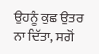ਉਹਨੂੰ ਕੁਛ ਉਤਰ ਨਾ ਦਿੱਤਾ, ਸਗੋਂ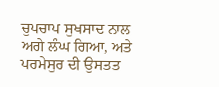ਚੁਪਚਾਪ ਸੁਖਸਾਦ ਨਾਲ ਅਗੇ ਲੰਘ ਗਿਆ, ਅਤੇ ਪਰਮੇਸੁਰ ਦੀ ਉਸਤਤ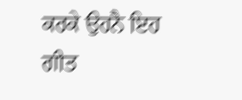ਕਰਕੇ ਉਹਨੈ ਇਹ ਗੀਤ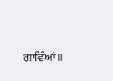ਗਾਵਿੰਆਂ॥